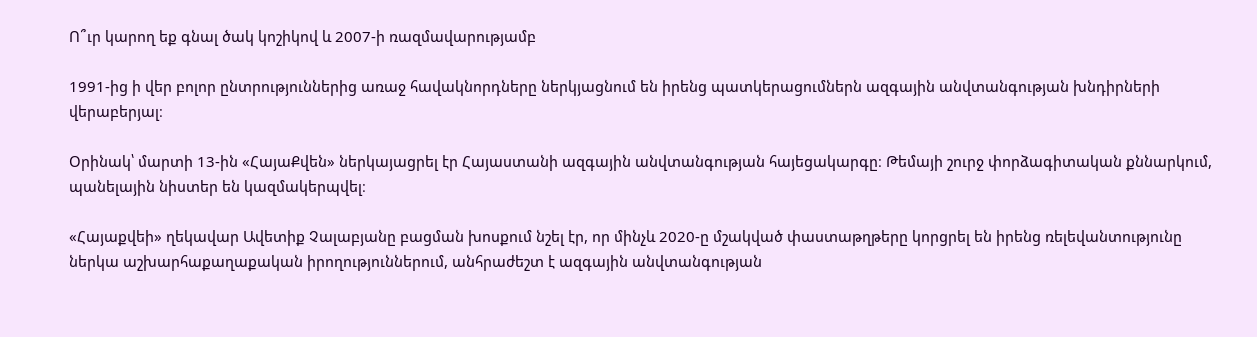Ո՞ւր կարող եք գնալ ծակ կոշիկով և 2007-ի ռազմավարությամբ

1991-ից ի վեր բոլոր ընտրություններից առաջ հավակնորդները ներկյացնում են իրենց պատկերացումներն ազգային անվտանգության խնդիրների վերաբերյալ։

Օրինակ՝ մարտի 13-ին «ՀայաՔվեն» ներկայացրել էր Հայաստանի ազգային անվտանգության հայեցակարգը։ Թեմայի շուրջ փորձագիտական քննարկում, պանելային նիստեր են կազմակերպվել։

«Հայաքվեի» ղեկավար Ավետիք Չալաբյանը բացման խոսքում նշել էր, որ մինչև 2020-ը մշակված փաստաթղթերը կորցրել են իրենց ռելեվանտությունը ներկա աշխարհաքաղաքական իրողություններում, անհրաժեշտ է ազգային անվտանգության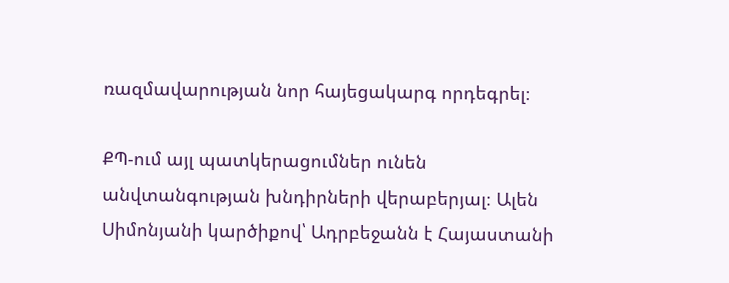ռազմավարության նոր հայեցակարգ որդեգրել։

ՔՊ-ում այլ պատկերացումներ ունեն անվտանգության խնդիրների վերաբերյալ։ Ալեն Սիմոնյանի կարծիքով՝ Ադրբեջանն է Հայաստանի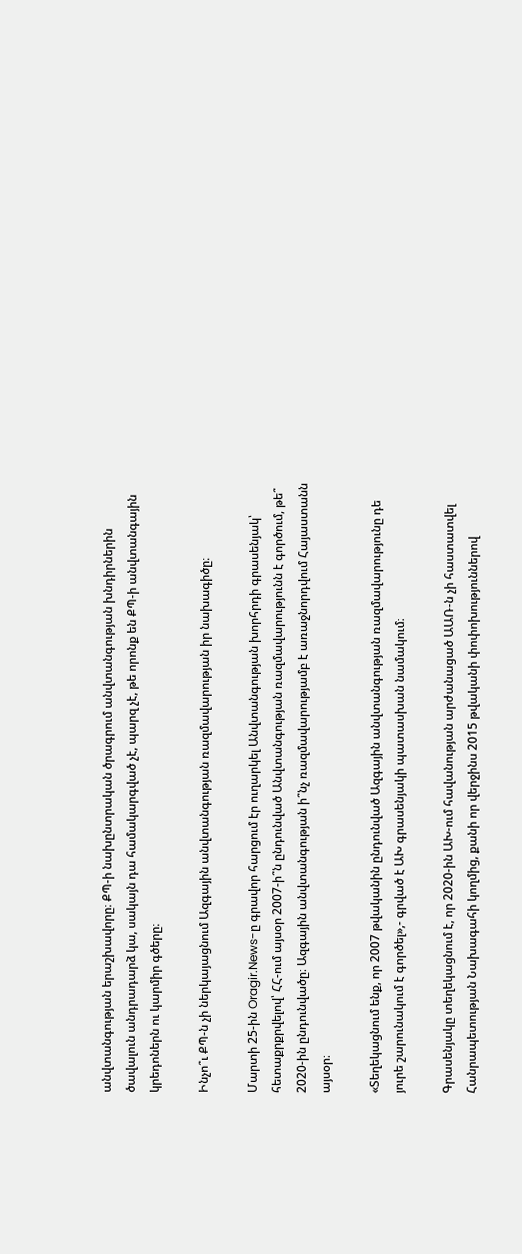անվտանգության երաշխավորը։ ՔՊ-ի նախընտրական ծրագրում անվտանգության խնդիրներին ծավալուն անդրադարձ կա, սակայն դա համակարգված չէ, պարզ չէ, թե որոնք են ՔՊ-ի անվտանգային կրեդոներն ու կարմիր գծերը։

Ինչո՞ւ ՔՊ-ն չի ներկայացնում Ազգային անվտանգության ռազմավարության իր նախագիծը։

Մարտի 25-ին Oragir.News-ը գրավոր հարցում էր ուղարկել Անվտանգության խորհրդի գրասենյակ՝ հետաքրքրվելով՝ ՀՀ-ում այսօր 2007-ի՞ն ընդունված Անվտանգության ռազմավարությունն է գործում, թե՞ 2020-ին ընդունվածը։ Ազգային անվտանգության ի՞նչ ռազմավարությամբ է առաջնորդվում Հայաստանն այսօր։

«Տեղեկացնում ենք, որ 2007 թվականին ընդունված Ազգային անվտանգության ռազմավարությունը դե յուրե շարունակում է գործել»,- գրված է ԱԽ գրասենյակի պատասխան նամակում։

Գրասենյակը տեղեկացնում է, որ 2020-ին ԱԽ-ում հավանության արժանացած ԱԱՌ-ն չի հաստատվել Հանրապետության Նախագահի կողմից, քանի որ վերջինս 2015 թվականի փոփոխություններով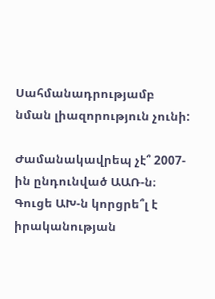Սահմանադրությամբ նման լիազորություն չունի:

Ժամանակավրեպ չէ՞ 2007-ին ընդունված ԱԱՌ-ն։ Գուցե ԱԽ-ն կորցրե՞լ է իրականության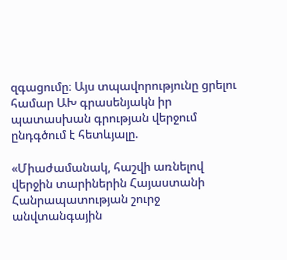զգացումը։ Այս տպավորությունը ցրելու համար ԱԽ գրասենյակն իր պատասխան գրության վերջում ընդգծում է հետևյալը.

«Միաժամանակ, հաշվի առնելով վերջին տարիներին Հայաստանի Հանրապատության շուրջ անվտանգային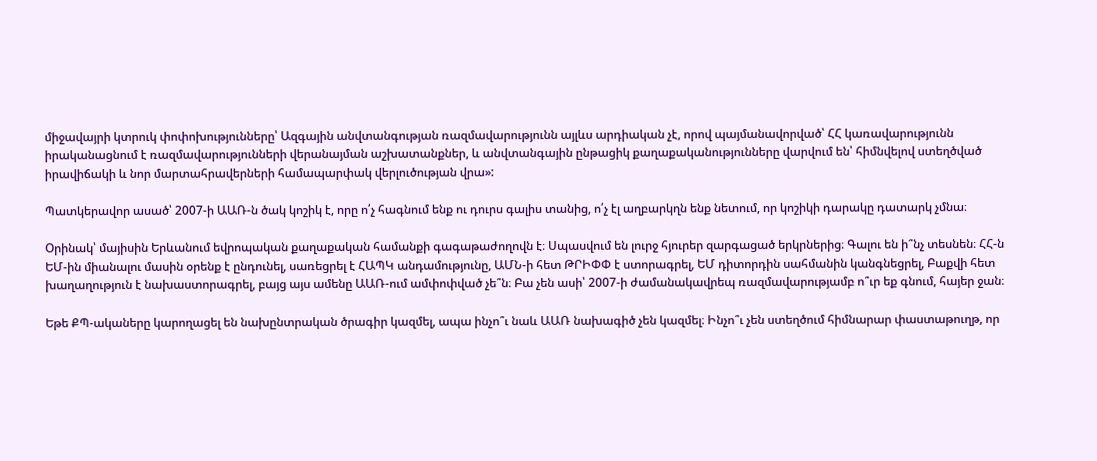միջավայրի կտրուկ փոփոխությունները՝ Ազգային անվտանգության ռազմավարությունն այլևս արդիական չէ, որով պայմանավորված՝ ՀՀ կառավարությունն իրականացնում է ռազմավարությունների վերանայման աշխատանքներ, և անվտանգային ընթացիկ քաղաքականությունները վարվում են՝ հիմնվելով ստեղծված իրավիճակի և նոր մարտահրավերների համապարփակ վերլուծության վրա»:

Պատկերավոր ասած՝ 2007-ի ԱԱՌ-ն ծակ կոշիկ է, որը ո՛չ հագնում ենք ու դուրս գալիս տանից, ո՛չ էլ աղբարկղն ենք նետում, որ կոշիկի դարակը դատարկ չմնա։

Օրինակ՝ մայիսին Երևանում եվրոպական քաղաքական համանքի գագաթաժողովն է։ Սպասվում են լուրջ հյուրեր զարգացած երկրներից։ Գալու են ի՞նչ տեսնեն։ ՀՀ-ն ԵՄ-ին միանալու մասին օրենք է ընդունել, սառեցրել է ՀԱՊԿ անդամությունը, ԱՄՆ-ի հետ ԹՐԻՓՓ է ստորագրել, ԵՄ դիտորդին սահմանին կանգնեցրել, Բաքվի հետ խաղաղություն է նախաստորագրել, բայց այս ամենը ԱԱՌ-ում ամփոփված չե՞ն։ Բա չեն ասի՝ 2007-ի ժամանակավրեպ ռազմավարությամբ ո՞ւր եք գնում, հայեր ջան։

Եթե ՔՊ-ակաները կարողացել են նախընտրական ծրագիր կազմել, ապա ինչո՞ւ նաև ԱԱՌ նախագիծ չեն կազմել։ Ինչո՞ւ չեն ստեղծում հիմնարար փաստաթուղթ, որ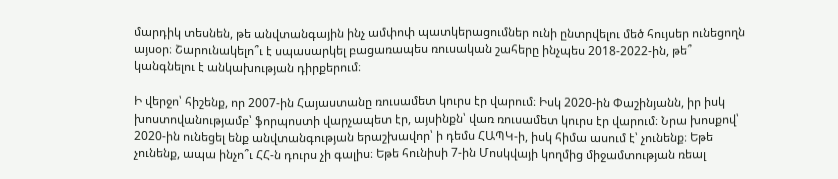մարդիկ տեսնեն, թե անվտանգային ինչ ամփոփ պատկերացումներ ունի ընտրվելու մեծ հույսեր ունեցողն այսօր։ Շարունակելո՞ւ է սպասարկել բացառապես ռուսական շահերը ինչպես 2018-2022-ին, թե՞ կանգնելու է անկախության դիրքերում։

Ի վերջո՝ հիշենք, որ 2007-ին Հայաստանը ռուսամետ կուրս էր վարում։ Իսկ 2020-ին Փաշինյանն, իր իսկ խոստովանությամբ՝ ֆորպոստի վարչապետ էր, այսինքն՝ վառ ռուսամետ կուրս էր վարում։ Նրա խոսքով՝ 2020-ին ունեցել ենք անվտանգության երաշխավոր՝ ի դեմս ՀԱՊԿ-ի, իսկ հիմա ասում է՝ չունենք։ Եթե չունենք, ապա ինչո՞ւ ՀՀ-ն դուրս չի գալիս։ Եթե հունիսի 7-ին Մոսկվայի կողմից միջամտության ռեալ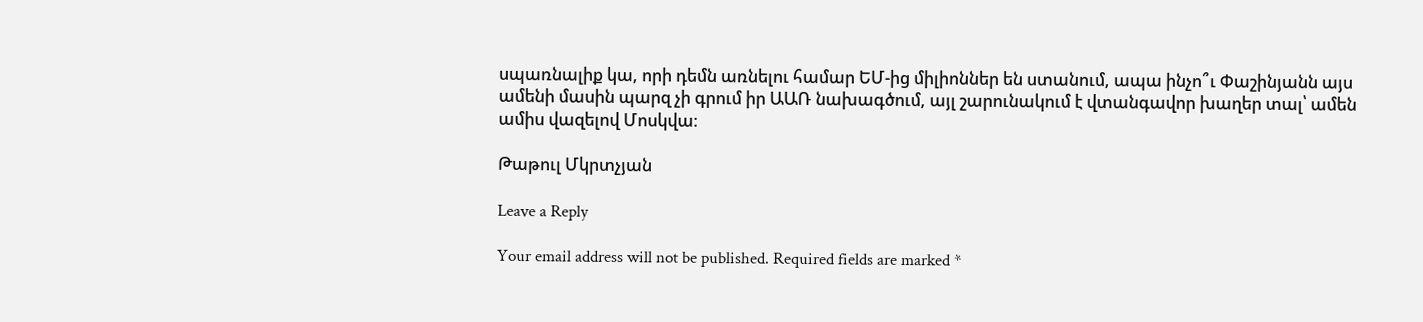սպառնալիք կա, որի դեմն առնելու համար ԵՄ-ից միլիոններ են ստանում, ապա ինչո՞ւ Փաշինյանն այս ամենի մասին պարզ չի գրում իր ԱԱՌ նախագծում, այլ շարունակում է վտանգավոր խաղեր տալ՝ ամեն ամիս վազելով Մոսկվա։

Թաթուլ Մկրտչյան

Leave a Reply

Your email address will not be published. Required fields are marked *